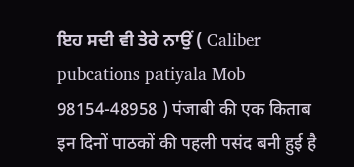ਇਹ ਸਦੀ ਵੀ ਤੇਰੇ ਨਾਉਂ ( Caliber pubcations patiyala Mob 98154-48958 ) पंजाबी की एक किताब इन दिनों पाठकों की पहली पसंद बनी हुई है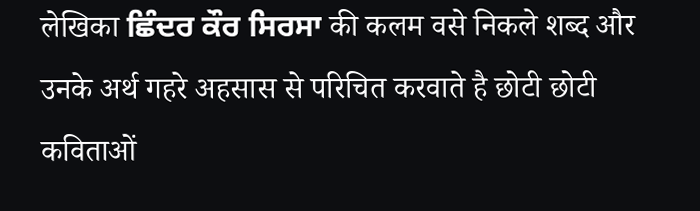लेखिका ਛਿੰਦਰ ਕੌਰ ਸਿਰਸਾ की कलम वसे निकले शब्द और उनके अर्थ गहरे अहसास से परिचित करवाते है छोटी छोटी कविताओं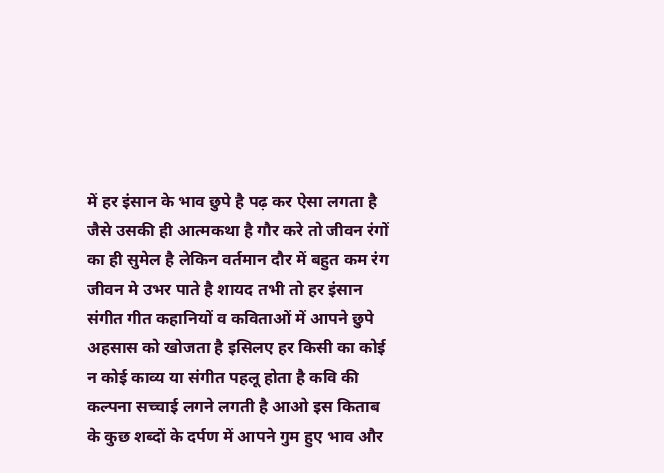में हर इंसान के भाव छुपे है पढ़ कर ऐसा लगता है जैसे उसकी ही आत्मकथा है गौर करे तो जीवन रंगों का ही सुमेल है लेकिन वर्तमान दौर में बहुत कम रंग जीवन मे उभर पाते है शायद तभी तो हर इंसान संगीत गीत कहानियों व कविताओं में आपने छुपे अहसास को खोजता है इसिलए हर किसी का कोई न कोई काव्य या संगीत पहलू होता है कवि की कल्पना सच्चाई लगने लगती है आओ इस किताब के कुछ शब्दों के दर्पण में आपने गुम हुए भाव और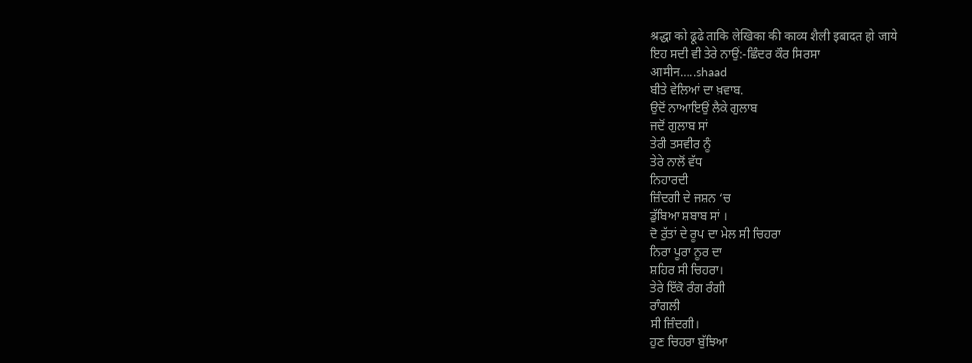श्रद्धा को ढूढे ताकि लेखिका की काव्य शैली इबादत हो जाये
ਇਹ ਸਦੀ ਵੀ ਤੇਰੇ ਨਾਉਂ:-ਛਿੰਦਰ ਕੌਰ ਸਿਰਸਾ
आमीन…..shaad
ਬੀਤੇ ਵੇਲਿਆਂ ਦਾ ਖ਼ਵਾਬ.
ਉਦੋਂ ਨਾਆਇਉਂ ਲੈਕੇ ਗੁਲਾਬ
ਜਦੋਂ ਗੁਲਾਬ ਸਾਂ
ਤੇਰੀ ਤਸਵੀਰ ਨੂੰ
ਤੇਰੇ ਨਾਲੋਂ ਵੱਧ
ਨਿਹਾਰਦੀ
ਜ਼ਿੰਦਗੀ ਦੇ ਜਸ਼ਨ ‘ਚ
ਡੁੱਬਿਆ ਸ਼ਬਾਬ ਸਾਂ ।
ਦੋ ਰੁੱਤਾਂ ਦੇ ਰੂਪ ਦਾ ਮੇਲ ਸੀ ਚਿਹਰਾ
ਨਿਰਾ ਪੂਰਾ ਨੂਰ ਦਾ
ਸ਼ਹਿਰ ਸੀ ਚਿਹਰਾ।
ਤੇਰੇ ਇੱਕੋ ਰੰਗ ਰੰਗੀ
ਰਾੰਗਲੀ
ਸੀ ਜ਼ਿੰਦਗੀ।
ਹੁਣ ਚਿਹਰਾ ਬੁੱਝਿਆ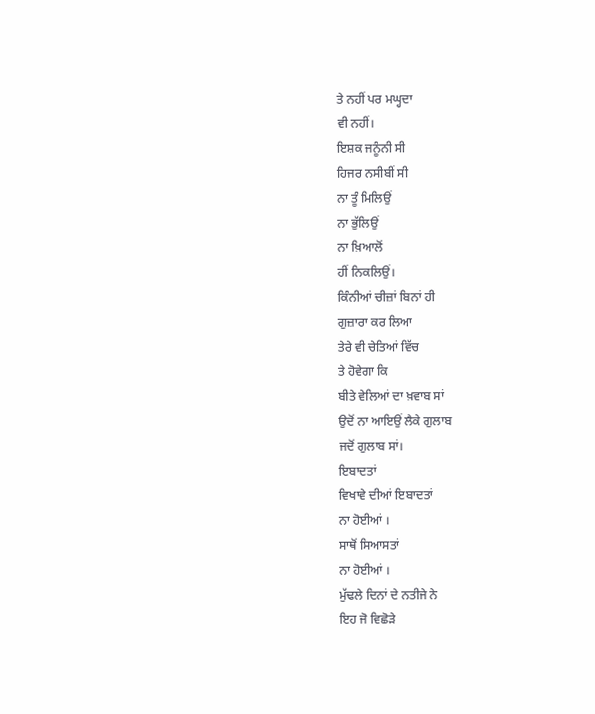ਤੇ ਨਹੀਂ ਪਰ ਮਘ੍ਹਦਾ
ਵੀ ਨਹੀਂ।
ਇਸ਼ਕ ਜਨੂੰਨੀ ਸੀ
ਹਿਜਰ ਨਸੀਬੀਂ ਸੀ
ਨਾ ਤੂੰ ਮਿਲਿਉਂ
ਨਾ ਭੁੱਲਿਉਂ
ਨਾ ਖ਼ਿਆਲੋਂ
ਹੀਂ ਨਿਕਲਿਉਂ।
ਕਿੰਨੀਆਂ ਚੀਜ਼ਾਂ ਬਿਨਾਂ ਹੀ
ਗੁਜ਼ਾਰਾ ਕਰ ਲਿਆ
ਤੇਰੇ ਵੀ ਚੇਤਿਆਂ ਵਿੱਚ
ਤੇ ਹੋਵੇਗਾ ਕਿ
ਬੀਤੇ ਵੇਲਿਆਂ ਦਾ ਖ਼ਵਾਬ ਸਾਂ
ਉਦੋਂ ਨਾ ਆਇਉਂ ਲੈਕੇ ਗੁਲਾਬ
ਜਦੋਂ ਗੁਲਾਬ ਸਾਂ।
ਇਬਾਦਤਾਂ
ਵਿਖਾਵੇ ਦੀਆਂ ਇਬਾਦਤਾਂ
ਨਾ ਹੋਈਆਂ ।
ਸਾਥੋਂ ਸਿਆਸਤਾਂ
ਨਾ ਹੋਈਆਂ ।
ਮੁੱਢਲੇ ਦਿਨਾਂ ਦੇ ਨਤੀਜੇ ਨੇ
ਇਹ ਜੋ ਵਿਛੋੜੇ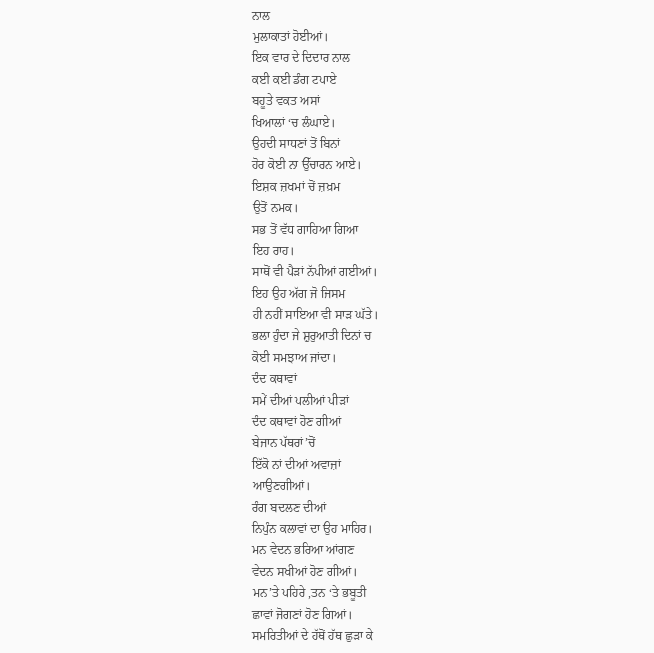ਨਾਲ
ਮੁਲਾਕਾਤਾਂ ਹੋਈਆਂ।
ਇਕ ਵਾਰ ਦੇ ਦਿਦਾਰ ਨਾਲ
ਕਈ ਕਈ ਡੰਗ ਟਪਾਏ
ਬਹੂਤੇ ਵਕਤ ਅਸਾਂ
ਖਿਆਲਾਂ ‘ਚ ਲੰਘਾਏ।
ਉਹਦੀ ਸਾਧਣਾਂ ਤੋਂ ਬਿਨਾਂ
ਹੋਰ ਕੋਈ ਨਾ ਉੱਚਾਰਨ ਆਏ।
ਇਸ਼ਕ ਜ਼ਖਮਾਂ ਚੋਂ ਜ਼ਖ਼ਮ
ਉਤੋਂ ਨਮਕ।
ਸਭ ਤੋਂ ਵੱਧ ਗਾਹਿਆ ਗਿਆ
ਇਹ ਰਾਹ।
ਸਾਥੋਂ ਵੀ ਪੈੜਾਂ ਨੱਪੀਆਂ ਗਈਆਂ।
ਇਹ ਉਹ ਅੱਗ ਜੋ ਜਿਸਮ
ਹੀ ਨਹੀਂ ਸਾਇਆ ਵੀ ਸਾੜ ਘੱਤੇ।
ਭਲਾ ਹੁੰਦਾ ਜੇ ਸ਼ੁਰੁਆਤੀ ਦਿਨਾਂ ਚ
ਕੋਈ ਸਮਝਾਅ ਜਾਂਦਾ।
ਦੰਦ ਕਥਾਵਾਂ
ਸਮੇਂ ਦੀਆਂ ਪਲੀਆਂ ਪੀੜਾਂ
ਦੰਦ ਕਥਾਵਾਂ ਹੋਣ ਗੀਆਂ
ਬੇਜਾਨ ਪੱਥਰਾਂ’ਚੋਂ
ਇੱਕੋ ਨਾਂ ਦੀਆਂ ਅਵਾਜ਼ਾਂ
ਆਉਣਗੀਆਂ।
ਰੰਗ ਬਦਲਣ ਦੀਆਂ
ਨਿਪੁੰਨ ਕਲਾਵਾਂ ਦਾ ਉਹ ਮਾਹਿਰ।
ਮਨ ਵੇਦਨ ਭਰਿਆ ਆਂਗਣ
ਵੇਦਨ ਸਖੀਆਂ ਹੋਣ ਗੀਆਂ।
ਮਨ’ਤੇ ਪਹਿਰੇ ,ਤਨ ‘ਤੇ ਭਬੂਤੀ
ਛਾਵਾਂ ਜੋਗਣਾਂ ਹੋਣ ਗਿਆਂ।
ਸਮਰਿਤੀਆਂ ਦੇ ਹੱਥੋਂ ਹੱਥ ਛੁੜਾ ਕੇ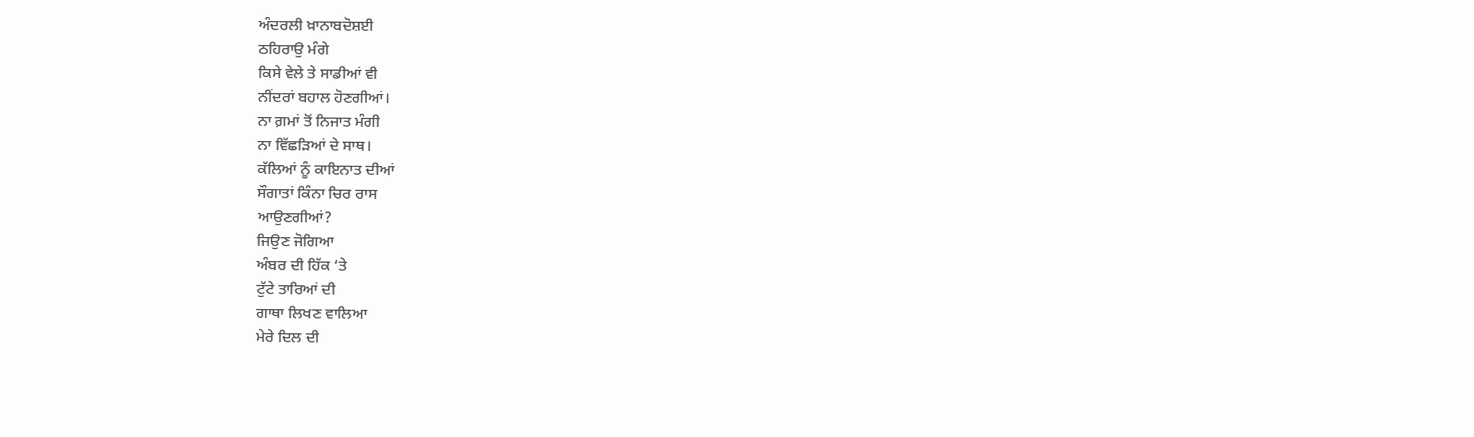ਅੰਦਰਲੀ ਖ਼ਾਨਾਬਦੋਸ਼ਈ
ਠਹਿਰਾਉ ਮੰਗੇ
ਕਿਸੇ ਵੇਲੇ ਤੇ ਸਾਡੀਆਂ ਵੀ
ਨੀਂਦਰਾਂ ਬਹਾਲ ਹੋਣਗੀਆਂ।
ਨਾ ਗ਼ਮਾਂ ਤੋਂ ਨਿਜਾਤ ਮੰਗੀ
ਨਾ ਵਿੱਛੜਿਆਂ ਦੇ ਸਾਥ।
ਕੱਲਿਆਂ ਨੂੰ ਕਾਇਨਾਤ ਦੀਆਂ
ਸੌਗਾਤਾਂ ਕਿੰਨਾ ਚਿਰ ਰਾਸ
ਆਉਣਗੀਆਂ?
ਜਿਉਣ ਜੋਗਿਆ
ਅੰਬਰ ਦੀ ਹਿੱਕ ‘ਤੇ
ਟੁੱਟੇ ਤਾਰਿਆਂ ਦੀ
ਗਾਥਾ ਲਿਖਣ ਵਾਲਿਆ
ਮੇਰੇ ਦਿਲ ਦੀ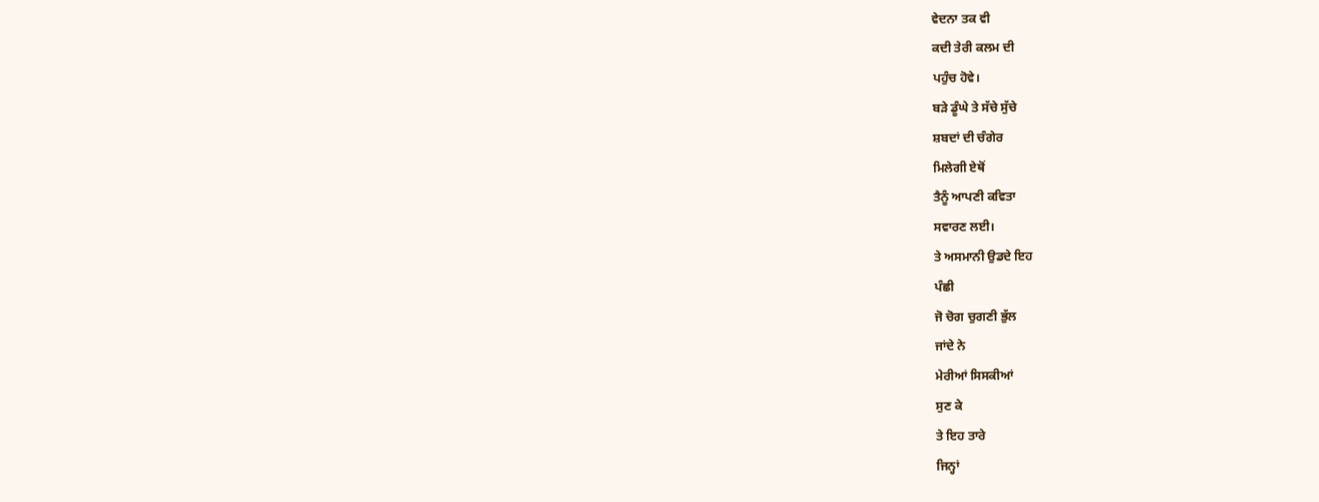ਵੇਦਨਾ ਤਕ ਵੀ
ਕਦੀ ਤੇਰੀ ਕਲਮ ਦੀ
ਪਹੁੰਚ ਹੋਵੇ।
ਬੜੇ ਡੂੰਘੇ ਤੇ ਸੱਚੇ ਸੁੱਚੇ
ਸ਼ਬਦਾਂ ਦੀ ਚੰਗੇਰ
ਮਿਲੇਗੀ ਏਥੋਂ
ਤੈਨੂੰ ਆਪਣੀ ਕਵਿਤਾ
ਸਵਾਰਣ ਲਈ।
ਤੇ ਅਸਮਾਨੀ ਉਡਦੇ ਇਹ
ਪੰਛੀ
ਜੋ ਚੋਗ ਚੁਗਣੀ ਭੁੱਲ
ਜਾਂਦੇ ਨੇ
ਮੇਰੀਆਂ ਸਿਸਕੀਆਂ
ਸੁਣ ਕੇ
ਤੇ ਇਹ ਤਾਰੇ
ਜਿਨ੍ਹਾਂ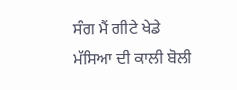ਸੰਗ ਮੈਂ ਗੀਟੇ ਖੇਡੇ
ਮੱਸਿਆ ਦੀ ਕਾਲੀ ਬੋਲੀ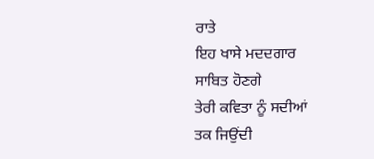ਰਾਤੇ
ਇਹ ਖਾਸੇ ਮਦਦਗਾਰ
ਸਾਬਿਤ ਹੋਣਗੇ
ਤੇਰੀ ਕਵਿਤਾ ਨੂੰ ਸਦੀਆਂ
ਤਕ ਜਿਉਂਦੀ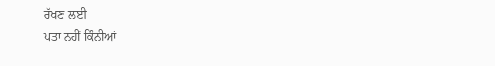ਰੱਖਣ ਲਈ
ਪਤਾ ਨਹੀਂ ਕਿੰਨੀਆਂ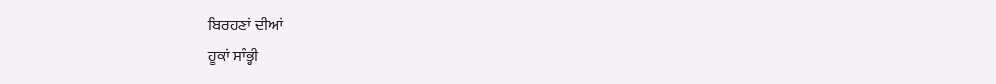ਬਿਰਹਣਾਂ ਦੀਆਂ
ਹੂਕਾਂ ਸਾੰਭ੍ਹੀ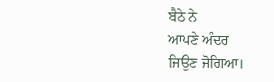ਬੈਠੇ ਨੇ
ਆਪਣੇ ਅੰਦਰ
ਜਿਉਣ ਜੋਗਿਆ।